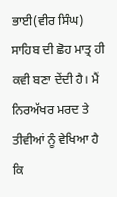ਭਾਈ(ਵੀਰ ਸਿੰਘ) ਸਾਹਿਬ ਦੀ ਛੋਹ ਮਾਤ੍ਰ ਹੀ ਕਵੀ ਬਣਾ ਦੇਂਦੀ ਹੈ। ਮੈਂ ਨਿਰਅੱਖਰ ਮਰਦ ਤੇ ਤੀਵੀਆਂ ਨੂੰ ਵੇਖਿਆ ਹੈ ਕਿ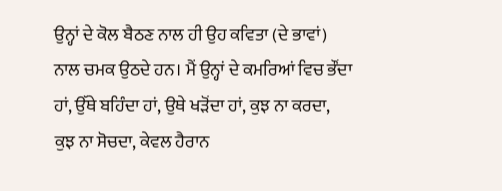ਉਨ੍ਹਾਂ ਦੇ ਕੋਲ ਬੈਠਣ ਨਾਲ ਹੀ ਉਹ ਕਵਿਤਾ (ਦੇ ਭਾਵਾਂ) ਨਾਲ ਚਮਕ ਉਠਦੇ ਹਨ। ਮੈਂ ਉਨ੍ਹਾਂ ਦੇ ਕਮਰਿਆਂ ਵਿਚ ਭੌਂਦਾ ਹਾਂ, ਉੱਥੇ ਬਹਿੰਦਾ ਹਾਂ, ਉਥੇ ਖੜੋਂਦਾ ਹਾਂ, ਕੁਝ ਨਾ ਕਰਦਾ, ਕੁਝ ਨਾ ਸੋਚਦਾ, ਕੇਵਲ ਹੈਰਾਨ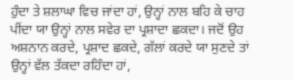ਹੁੰਦਾ ਤੇ ਸ਼ਲਾਘਾ ਵਿਚ ਜਾਂਦਾ ਹਾਂ, ਉਨ੍ਹਾਂ ਨਾਲ ਬਹਿ ਕੇ ਚਾਹ ਪੀਂਦਾ ਯਾ ਉਨ੍ਹਾਂ ਨਾਲ ਸਵੇਰ ਦਾ ਪ੍ਰਸ਼ਾਦਾ ਛਕਦਾ। ਜਦੋਂ ਉਹ ਅਸ਼ਨਾਨ ਕਰਦੇ, ਪ੍ਰਸ਼ਾਦ ਛਕਦੇ, ਗੱਲਾਂ ਕਰਦੇ ਯਾ ਸੁਣਦੇ ਤਾਂ ਉਨ੍ਹਾਂ ਵੱਲ ਤੱਕਦਾ ਰਹਿੰਦਾ ਹਾਂ,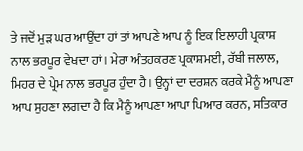ਤੇ ਜਦੋਂ ਮੁੜ ਘਰ ਆਉਂਦਾ ਹਾਂ ਤਾਂ ਆਪਣੇ ਆਪ ਨੂੰ ਇਕ ਇਲਾਹੀ ਪ੍ਰਕਾਸ਼ ਨਾਲ ਭਰਪੂਰ ਵੇਖਦਾ ਹਾਂ। ਮੇਰਾ ਅੰਤਹਕਰਣ ਪ੍ਰਕਾਸ਼ਮਈ, ਰੱਬੀ ਜਲਾਲ, ਮਿਹਰ ਦੇ ਪ੍ਰੇਮ ਨਾਲ ਭਰਪੂਰ ਹੁੰਦਾ ਹੈ। ਉਨ੍ਹਾਂ ਦਾ ਦਰਸ਼ਨ ਕਰਕੇ ਮੈਨੂੰ ਆਪਣਾ ਆਪ ਸੁਹਣਾ ਲਗਦਾ ਹੈ ਕਿ ਮੈਨੂੰ ਆਪਣਾ ਆਪਾ ਪਿਆਰ ਕਰਨ, ਸਤਿਕਾਰ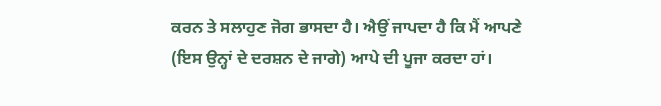ਕਰਨ ਤੇ ਸਲਾਹੁਣ ਜੋਗ ਭਾਸਦਾ ਹੈ। ਐਉਂ ਜਾਪਦਾ ਹੈ ਕਿ ਮੈਂ ਆਪਣੇ (ਇਸ ਉਨ੍ਹਾਂ ਦੇ ਦਰਸ਼ਨ ਦੇ ਜਾਗੇ) ਆਪੇ ਦੀ ਪੂਜਾ ਕਰਦਾ ਹਾਂ।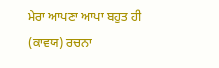ਮੇਰਾ ਆਪਣਾ ਆਪਾ ਬਹੁਤ ਹੀ (ਕਾਵਯ) ਰਚਨਾ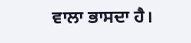ਵਾਲਾ ਭਾਸਦਾ ਹੈ।